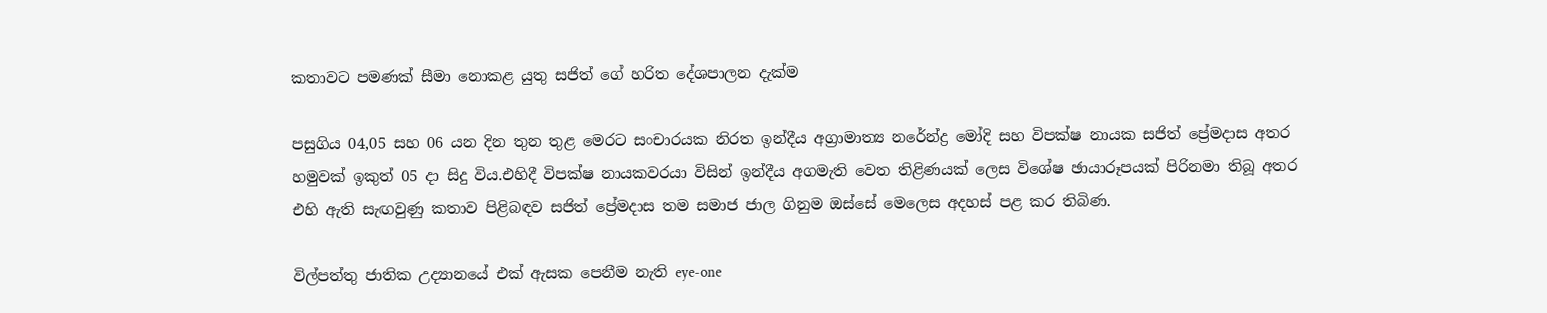කතාවට පමණක් සීමා නොකළ යුතු සජිත් ගේ හරිත දේශපාලන දැක්ම

පසුගිය 04,05 සහ 06 යන දින තුන තුළ මෙරට සංචාරයක නිරත ඉන්දීය අග්‍රාමාත්‍ය නරේන්ද්‍ර මෝදි සහ විපක්ෂ නායක සජිත් ප්‍රේමදාස අතර හමුවක් ඉකුත් 05 දා සිදු විය.එහිදී විපක්ෂ නායකවරයා විසින් ඉන්දීය අගමැති වෙත තිළිණයක් ලෙස විශේෂ ඡායාරූපයක් පිරිනමා තිබූ අතර එහි ඇති සැඟවුණු කතාව පිළිබඳව සජිත් ප්‍රේමදාස තම සමාජ ජාල ගිනුම ඔස්සේ මෙලෙස අදහස් පළ කර තිබිණ.

විල්පත්තු ජාතික උද්‍යානයේ එක් ඇසක පෙනීම නැති eye-one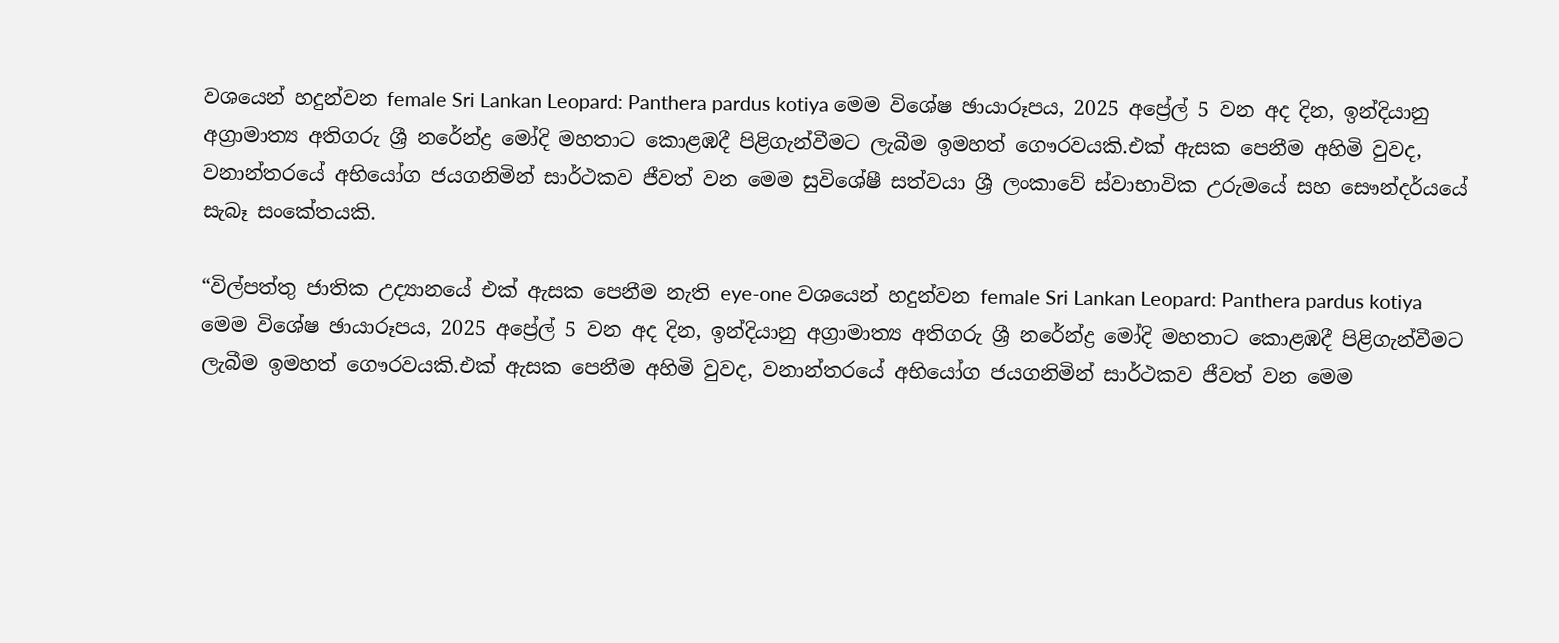වශයෙන් හදුන්වන female Sri Lankan Leopard: Panthera pardus kotiya මෙම විශේෂ ඡායාරූපය, 2025 අප්‍රේල් 5 වන අද දින, ඉන්දියානු අග්‍රාමාත්‍ය අතිගරු ශ්‍රී නරේන්ද්‍ර මෝදි මහතාට කොළඹදී පිළිගැන්වීමට ලැබීම ඉමහත් ගෞරවයකි.එක් ඇසක පෙනීම අහිමි වුවද, වනාන්තරයේ අභියෝග ජයගනිමින් සාර්ථකව ජීවත් වන මෙම සුවිශේෂී සත්වයා ශ්‍රී ලංකාවේ ස්වාභාවික උරුමයේ සහ සෞන්දර්යයේ සැබෑ සංකේතයකි.

“විල්පත්තු ජාතික උද්‍යානයේ එක් ඇසක පෙනීම නැති eye-one වශයෙන් හදුන්වන female Sri Lankan Leopard: Panthera pardus kotiya මෙම විශේෂ ඡායාරූපය, 2025 අප්‍රේල් 5 වන අද දින, ඉන්දියානු අග්‍රාමාත්‍ය අතිගරු ශ්‍රී නරේන්ද්‍ර මෝදි මහතාට කොළඹදී පිළිගැන්වීමට ලැබීම ඉමහත් ගෞරවයකි.එක් ඇසක පෙනීම අහිමි වුවද, වනාන්තරයේ අභියෝග ජයගනිමින් සාර්ථකව ජීවත් වන මෙම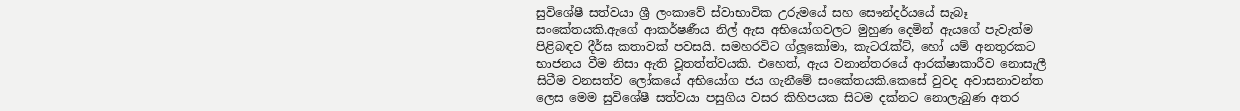සුවිශේෂී සත්වයා ශ්‍රී ලංකාවේ ස්වාභාවික උරුමයේ සහ සෞන්දර්යයේ සැබෑ සංකේතයකි.ඇගේ ආකර්ෂණීය නිල් ඇස අභියෝගවලට මුහුණ දෙමින් ඇයගේ පැවැත්ම පිළිබඳව දීර්ඝ කතාවක් පවසයි. සමහරවිට ග්ලූකෝමා, කැටරැක්ට්, හෝ යම් අනතුරකට භාජනය වීම නිසා ඇති වූතත්ත්වයකි. එහෙත්, ඇය වනාන්තරයේ ආරක්ෂාකාරීව නොසැලී සිටීම වනසත්ව ලෝකයේ අභියෝග ජය ගැනීමේ සංකේතයකි.කෙසේ වුවද අවාසනාවන්ත ලෙස මෙම සුවිශේෂී සත්වයා පසුගිය වසර කිහිපයක සිටම දක්නට නොලැබුණ අතර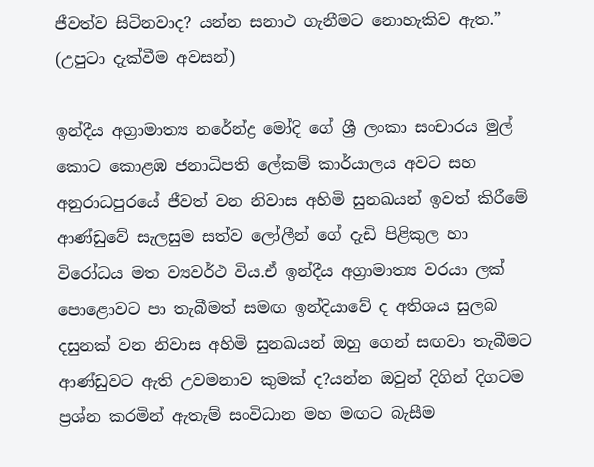ජීවත්ව සිටිනවාද? යන්න සනාථ ගැනීමට නොහැකිව ඇත.” (උපුටා දැක්වීම අවසන්)

ඉන්දීය අග්‍රාමාත්‍ය නරේන්ද්‍ර මෝදි ගේ ශ්‍රී ලංකා සංචාරය මුල් කොට කොළඹ ජනාධිපති ලේකම් කාර්යාලය අවට සහ අනුරාධපුරයේ ජීවත් වන නිවාස අහිමි සුනඛයන් ඉවත් කිරීමේ ආණ්ඩුවේ සැලසුම සත්ව ලෝලීන් ගේ දැඩි පිළිකුල හා විරෝධය මත ව්‍යවර්ථ විය.ඒ ඉන්දීය අග්‍රාමාත්‍ය වරයා ලක් පොළොවට පා තැබීමත් සමඟ ඉන්දියාවේ ද අතිශය සුලබ දසුනක් වන නිවාස අහිමි සුනඛයන් ඔහු ගෙන් සඟවා තැබීමට ආණ්ඩුවට ඇති උවමනාව කුමක් ද?යන්න ඔවුන් දිගින් දිගටම ප්‍රශ්න කරමින් ඇතැම් සංවිධාන මහ මඟට බැසීම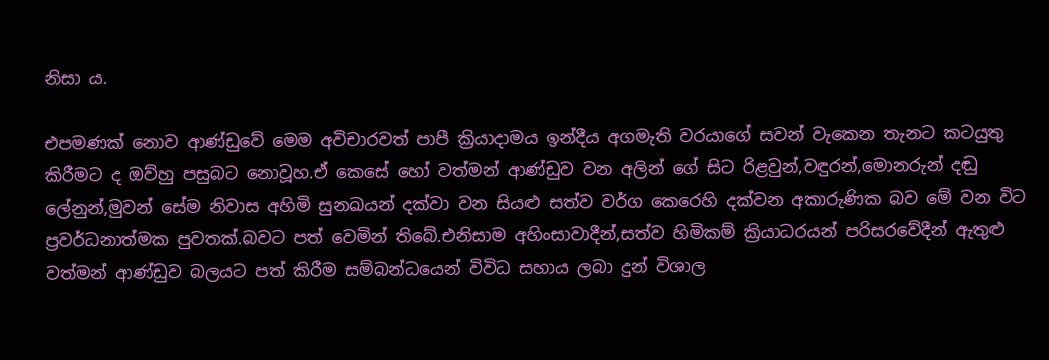නිසා ය.

එපමණක් නොව ආණ්ඩුවේ මෙම අවිචාරවත් පාපී ක්‍රියාදාමය ඉන්දීය අගමැති වරයාගේ සවන් වැකෙන තැනට කටයුතු කිරීමට ද ඔව්හු පසුබට නොවූහ.ඒ කෙසේ හෝ වත්මන් ආණ්ඩුව වන අලින් ගේ සිට රිළවුන්,වඳුරන්,මොනරුන් දඬු ලේනුන්,මුවන් සේම නිවාස අහිමි සුනඛයන් දක්වා වන සියළු සත්ව වර්ග කෙරෙහි දක්වන අකාරුණික බව මේ වන විට ප්‍රවර්ධනාත්මක පුවතක්.බවට පත් වෙමින් තිබේ.එනිසාම අහිංසාවාදීන්,සත්ව හිමිකම් ක්‍රියාධරයන් පරිසරවේදීන් ඇතුළු වත්මන් ආණ්ඩුව බලයට පත් කිරීම සම්බන්ධයෙන් විවිධ සහාය ලබා දුන් විශාල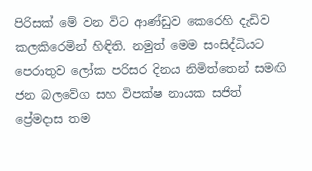පිරිසක් මේ වන විට ආණ්ඩුව කෙරෙහි දැඩිව කලකිරෙමින් හිඳිති. නමුත් මෙම සංසිද්ධියට පෙරාතුව ලෝක පරිසර දිනය නිමිත්තෙන් සමඟි ජන බලවේග සහ විපක්ෂ නායක සජිත් ප්‍රේමදාස තම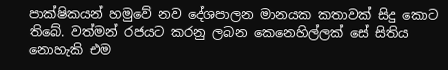පාක්ෂිකයන් හමුවේ නව දේශපාලන මානයක කතාවක් සිදු කොට තිබේ. වත්මන් රජයට කරනු ලබන කෙනෙහිල්ලක් සේ සිතිය නොහැකි එම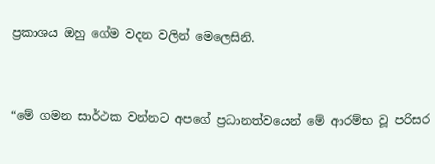ප්‍රකාශය ඔහු ගේම වදන වලින් මෙලෙසිනි.


“මේ ගමන සාර්ථක වන්නට අපගේ ප්‍රධානත්වයෙන් මේ ආරම්භ වූ පරිසර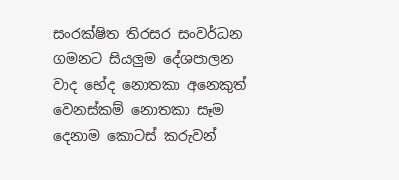සංරක්ෂිත තිරසර සංවර්ධන ගමනට සියලුම දේශපාලන වාද භේද නොතකා අනෙකුත් වෙනස්කම් නොතකා සෑම දෙනාම කොටස් කරුවන්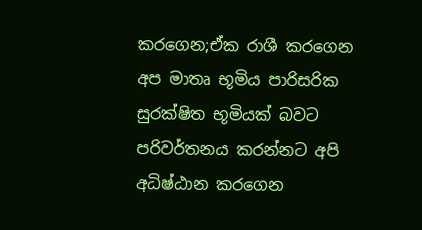කරගෙන;ඒක රාශී කරගෙන අප මාතෘ භූමිය පාරිසරික සුරක්ෂිත භූමියක් බවට පරිවර්තනය කරන්නට අපි අධිෂ්ඨාන කරගෙන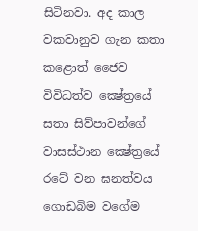සිටිනවා. අද කාල වකවානුව ගැන කතා කළොත් ජෛව විවිධත්ව ක්‍ෂේත්‍රයේ සතා සිව්පාවන්ගේ වාසස්ථාන ක්‍ෂේත්‍රයේ රටේ වන ඝනත්වය ගොඩබිම වගේම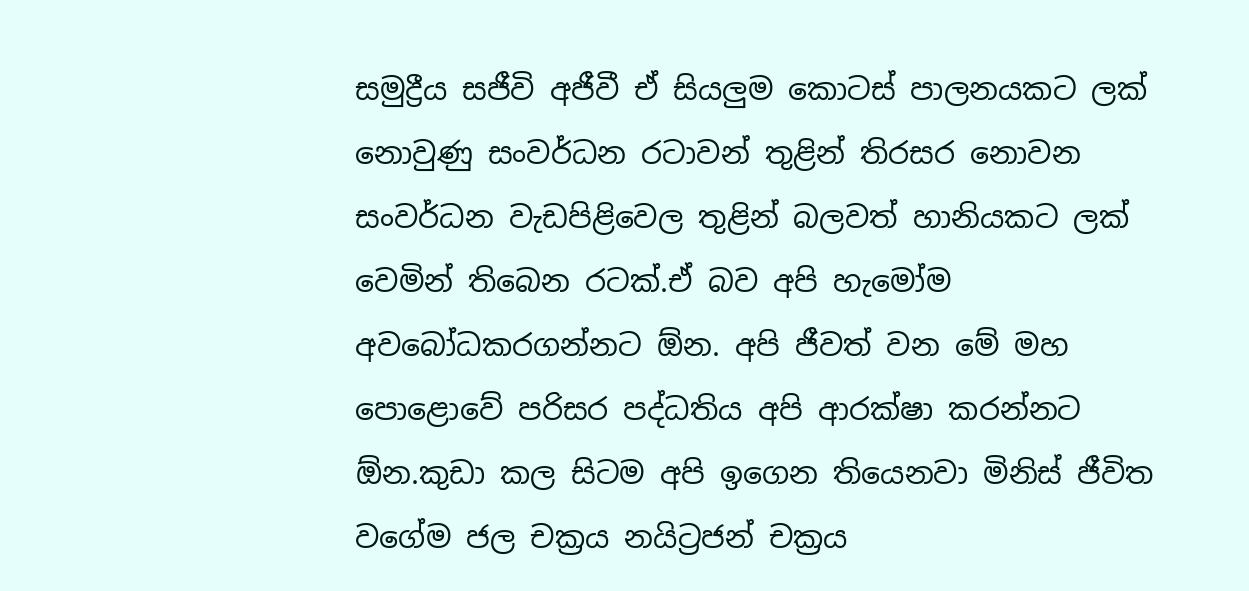සමුද්‍රීය සජීවි අජීවී ඒ සියලුම කොටස් පාලනයකට ලක් නොවුණු සංවර්ධන රටාවන් තුළින් තිරසර නොවන සංවර්ධන වැඩපිළිවෙල තුළින් බලවත් හානියකට ලක් වෙමින් තිබෙන රටක්.ඒ බව අපි හැමෝම අවබෝධකරගන්නට ඕන. අපි ජීවත් වන මේ මහ පොළොවේ පරිසර පද්ධතිය අපි ආරක්ෂා කරන්නට ඕන.කුඩා කල සිටම අපි ඉගෙන තියෙනවා මිනිස් ජීවිත වගේම ජල චක්‍රය නයිට්‍රජන් චක්‍රය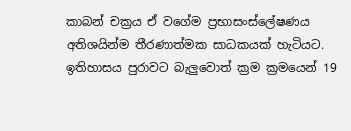කාබන් චක්‍රය ඒ වගේම ප්‍රභාසංස්ලේෂණය අතිශයින්ම තීරණාත්මක සාධකයක් හැටියට. ඉතිහාසය පුරාවට බැලුවොත් ක්‍රම ක්‍රමයෙන් 19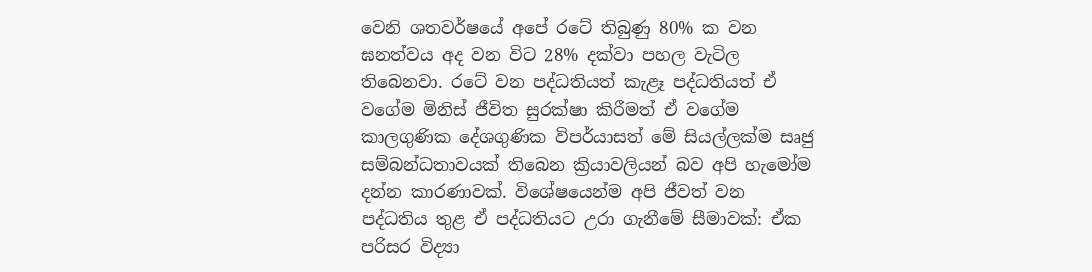වෙනි ශතවර්ෂයේ අපේ රටේ තිබුණු 80% ක වන ඝනත්වය අද වන විට 28% දක්වා පහල වැටිල තිබෙනවා. රටේ වන පද්ධතියත් කැළෑ පද්ධතියත් ඒ වගේම මිනිස් ජීවිත සුරක්ෂා කිරීමත් ඒ වගේම කාලගුණික දේශගුණික විපර්යාසත් මේ සියල්ලක්ම සෘජු සම්බන්ධතාවයක් තිබෙන ක්‍රියාවලියන් බව අපි හැමෝම දන්න කාරණාවක්. විශේෂයෙන්ම අපි ජීවත් වන පද්ධතිය තුළ ඒ පද්ධතියට උරා ගැනීමේ සීමාවක්: ඒක පරිසර විද්‍යා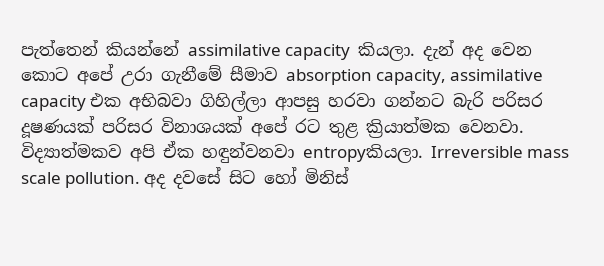පැත්තෙන් කියන්නේ assimilative capacity  කියලා. දැන් අද වෙන කොට අපේ උරා ගැනීමේ සීමාව absorption capacity, assimilative capacity එක අභිබවා ගිහිල්ලා ආපසු හරවා ගන්නට බැරි පරිසර දූෂණයක් පරිසර විනාශයක් අපේ රට තුළ ක්‍රියාත්මක වෙනවා. විද්‍යාත්මකව අපි ඒක හඳුන්වනවා entropyකියලා. Irreversible mass scale pollution. අද දවසේ සිට හෝ මිනිස්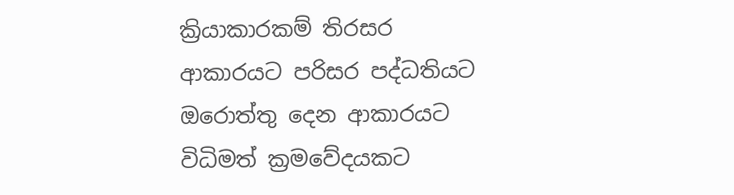ක්‍රියාකාරකම් තිරසර ආකාරයට පරිසර පද්ධතියට ඔරොත්තු දෙන ආකාරයට විධිමත් ක්‍රමවේදයකට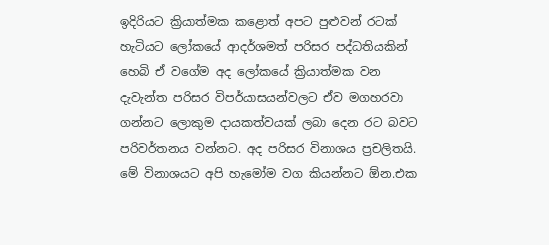ඉදිරියට ක්‍රියාත්මක කළොත් අපට පුළුවන් රටක් හැටියට ලෝකයේ ආදර්ශමත් පරිසර පද්ධතියකින් හෙබි ඒ වගේම අද ලෝකයේ ක්‍රියාත්මක වන දැවැන්ත පරිසර විපර්යාසයන්වලට ඒව මගහරවා ගන්නට ලොකුම දායකත්වයක් ලබා දෙන රට බවට පරිවර්තනය වන්නට. අද පරිසර විනාශය ප්‍රචලිතයි. මේ විනාශයට අපි හැමෝම වග කියන්නට ඕන.එක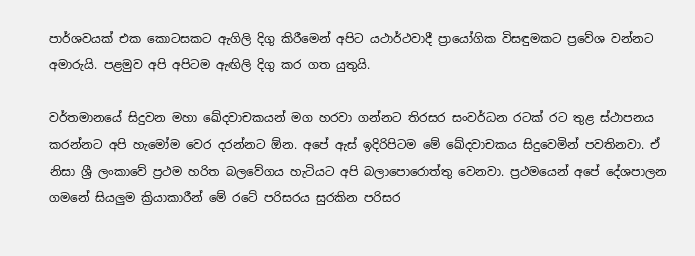පාර්ශවයක් එක කොටසකට ඇගිලි දිගු කිරීමෙන් අපිට යථාර්ථවාදී ප්‍රායෝගික විසඳුමකට ප්‍රවේශ වන්නට අමාරුයි. පළමුව අපි අපිටම ඇඟිලි දිගු කර ගත යුතුයි.

වර්තමානයේ සිදුවන මහා ඛේදවාචකයන් මග හරවා ගන්නට තිරසර සංවර්ධන රටක් රට තුළ ස්ථාපනය කරන්නට අපි හැමෝම වෙර දරන්නට ඕන. අපේ ඇස් ඉදිරිපිටම මේ ඛේදවාචකය සිදුවෙමින් පවතිනවා. ඒ නිසා ශ්‍රී ලංකාවේ ප්‍රථම හරිත බලවේගය හැටියට අපි බලාපොරොත්තු වෙනවා. ප්‍රථමයෙන් අපේ දේශපාලන ගමනේ සියලුම ක්‍රියාකාරීන් මේ රටේ පරිසරය සුරකින පරිසර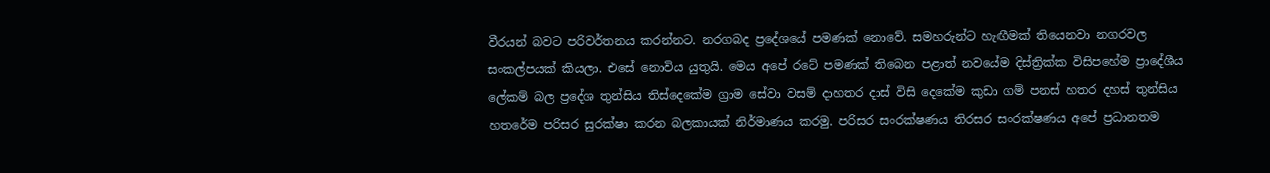වීරයන් බවට පරිවර්තනය කරන්නට. නරගබද ප්‍රදේශයේ පමණක් නොවේ. සමහරුන්ට හැඟීමක් තියෙනවා නගරවල සංකල්පයක් කියලා. එසේ නොවිය යුතුයි. මෙය අපේ රටේ පමණක් තිබෙන පළාත් නවයේම දිස්ත්‍රික්ක විසිපහේම ප්‍රාදේශීය ලේකම් බල ප්‍රදේශ තුන්සිය තිස්දෙකේම ග්‍රාම සේවා වසම් දාහතර දාස් විසි දෙකේම කුඩා ගම් පනස් හතර දහස් තුන්සිය හතරේම පරිසර සුරක්ෂා කරන බලකායක් නිර්මාණය කරමු. පරිසර සංරක්ෂණය තිරසර සංරක්ෂණය අපේ ප්‍රධානතම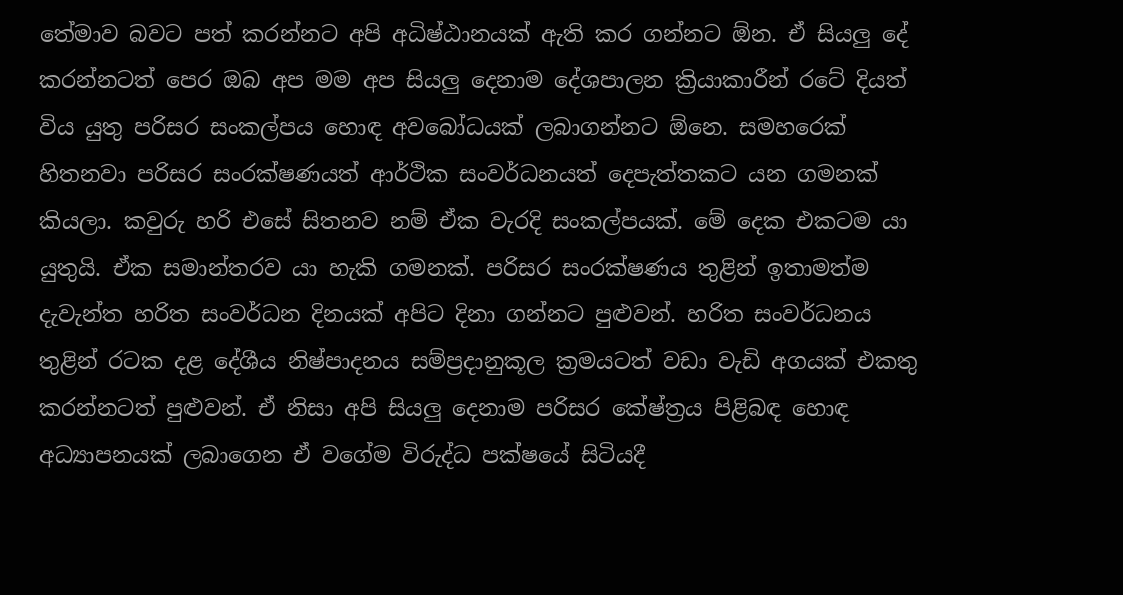තේමාව බවට පත් කරන්නට අපි අධිෂ්ඨානයක් ඇති කර ගන්නට ඕන. ඒ සියලු දේ කරන්නටත් පෙර ඔබ අප මම අප සියලු දෙනාම දේශපාලන ක්‍රියාකාරීන් රටේ දියත් විය යුතු පරිසර සංකල්පය හොඳ අවබෝධයක් ලබාගන්නට ඕනෙ. සමහරෙක් හිතනවා පරිසර සංරක්ෂණයත් ආර්ථික සංවර්ධනයත් දෙපැත්තකට යන ගමනක් කියලා. කවුරු හරි එසේ සිතනව නම් ඒක වැරදි සංකල්පයක්. මේ දෙක එකටම යා යුතුයි. ඒක සමාන්තරව යා හැකි ගමනක්. පරිසර සංරක්ෂණය තුළින් ඉතාමත්ම දැවැන්ත හරිත සංවර්ධන දිනයක් අපිට දිනා ගන්නට පුළුවන්. හරිත සංවර්ධනය තුළින් රටක දළ දේශීය නිෂ්පාදනය සම්ප්‍රදානුකූල ක්‍රමයටත් වඩා වැඩි අගයක් එකතු කරන්නටත් පුළුවන්. ඒ නිසා අපි සියලු දෙනාම පරිසර කේෂ්ත්‍රය පිළිබඳ හොඳ අධ්‍යාපනයක් ලබාගෙන ඒ වගේම විරුද්ධ පක්ෂයේ සිටියදී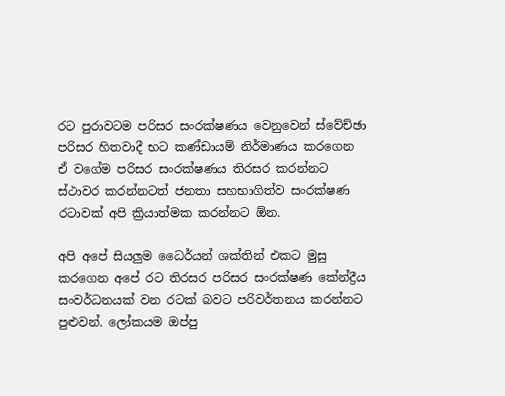රට පුරාවටම පරිසර සංරක්ෂණය වෙනුවෙන් ස්වේච්ඡා පරිසර හිතවාදී භට කණ්ඩායම් නිර්මාණය කරගෙන ඒ වගේම පරිසර සංරක්ෂණය තිරසර කරන්නට ස්ථාවර කරන්නටත් ජනතා සහභාගිත්ව සංරක්ෂණ රටාවක් අපි ක්‍රියාත්මක කරන්නට ඕන.

අපි අපේ සියලුම ධෛර්යන් ශක්තින් එකට මුසු කරගෙන අපේ රට තිරසර පරිසර සංරක්ෂණ කේන්ද්‍රීය සංවර්ධනයක් වන රටක් බවට පරිවර්තනය කරන්නට පුළුවන්. ලෝකයම ඔප්පු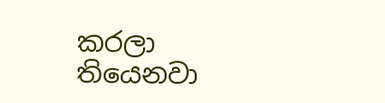කරලා තියෙනවා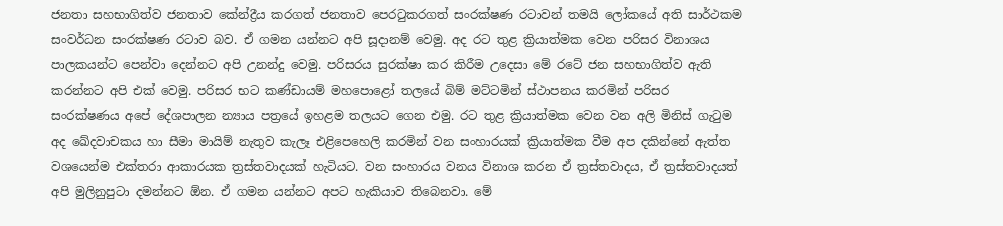ජනතා සහභාගිත්ව ජනතාව කේන්ද්‍රීය කරගත් ජනතාව පෙරටුකරගත් සංරක්ෂණ රටාවන් තමයි ලෝකයේ අති සාර්ථකම සංවර්ධන සංරක්ෂණ රටාව බව. ඒ ගමන යන්නට අපි සූදානම් වෙමු. අද රට තුළ ක්‍රියාත්මක වෙන පරිසර විනාශය පාලකයන්ට පෙන්වා දෙන්නට අපි උනන්දු වෙමු. පරිසරය සුරක්ෂා කර කිරීම උදෙසා මේ රටේ ජන සහභාගිත්ව ඇති කරන්නට අපි එක් වෙමු. පරිසර භට කණ්ඩායම් මහපොළෝ තලයේ බිම් මට්ටමින් ස්ථාපනය කරමින් පරිසර සංරක්ෂණය අපේ දේශපාලන න්‍යාය පත්‍රයේ ඉහළම තලයට ගෙන එමු. රට තුළ ක්‍රියාත්මක වෙන වන අලි මිනිස් ගැටුම අද ඛේදවාචකය හා සීමා මායිම් නැතුව කැලෑ එළිපෙහෙලි කරමින් වන සංහාරයක් ක්‍රියාත්මක වීම අප දකින්නේ ඇත්ත වශයෙන්ම එක්තරා ආකාරයක ත්‍රස්තවාදයක් හැටියට. වන සංහාරය වනය විනාශ කරන ඒ ත්‍රස්තවාදය, ඒ ත්‍රස්තවාදයත් අපි මුලිනුපුටා දමන්නට ඕන. ඒ ගමන යන්නට අපට හැකියාව තිබෙනවා. මේ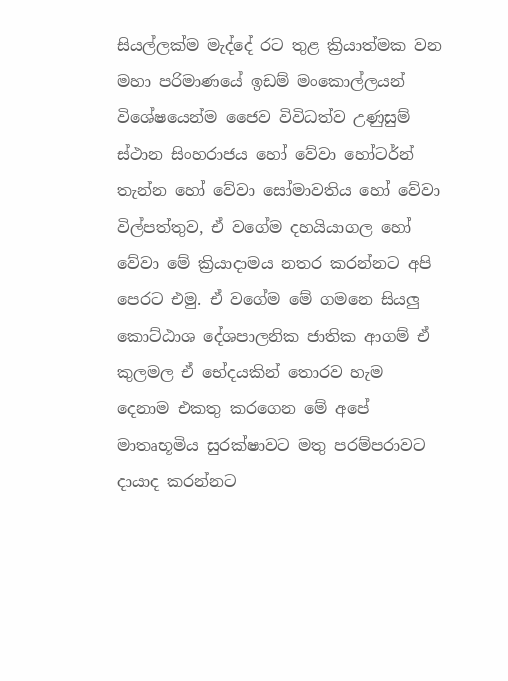සියල්ලක්ම මැද්දේ රට තුළ ක්‍රියාත්මක වන මහා පරිමාණයේ ඉඩම් මංකොල්ලයන් විශේෂයෙන්ම ජෛව විවිධත්ව උණුසුම් ස්ථාන සිංහරාජය හෝ වේවා හෝටර්න් තැන්න හෝ වේවා සෝමාවතිය හෝ වේවා විල්පත්තුව, ඒ වගේම දහයියාගල හෝ වේවා මේ ක්‍රියාදාමය නතර කරන්නට අපි පෙරට එමු. ඒ වගේම මේ ගමනෙ සියලු කොට්ඨාශ දේශපාලනික ජාතික ආගම් ඒ කුලමල ඒ භේදයකින් තොරව හැම දෙනාම එකතු කරගෙන මේ අපේ මාතෘභූමිය සුරක්ෂාවට මතු පරම්පරාවට දායාද කරන්නට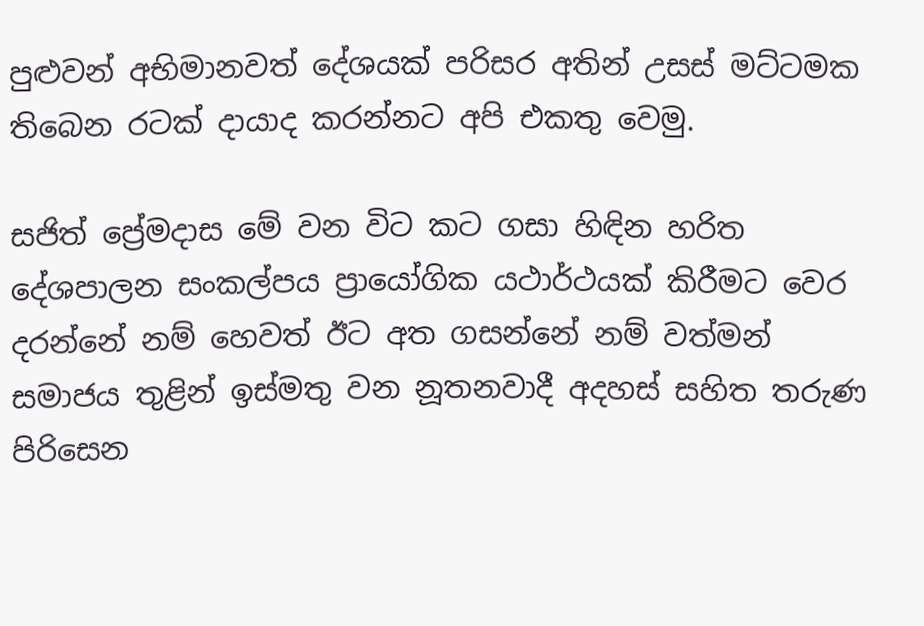පුළුවන් අභිමානවත් දේශයක් පරිසර අතින් උසස් මට්ටමක තිබෙන රටක් දායාද කරන්නට අපි එකතු වෙමු.

සජිත් ප්‍රේමදාස මේ වන විට කට ගසා හිඳින හරිත දේශපාලන සංකල්පය ප්‍රායෝගික යථාර්ථයක් කිරීමට වෙර දරන්නේ නම් හෙවත් ඊට අත ගසන්නේ නම් වත්මන් සමාජය තුළින් ඉස්මතු වන නූතනවාදී අදහස් සහිත තරුණ පිරිසෙන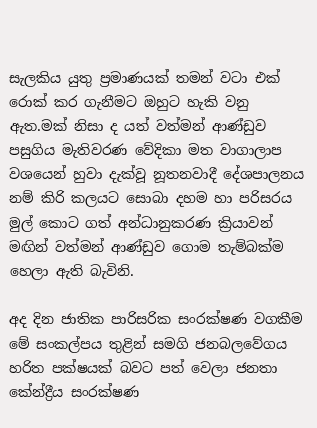සැලකිය යුතු ප්‍රමාණයක් තමන් වටා එක් රොක් කර ගැනීමට ඔහුට හැකි වනු ඇත.මක් නිසා ද යත් වත්මන් ආණ්ඩුව පසුගිය මැතිවරණ වේදිකා මත වාගාලාප වශයෙන් හුවා දැක්වූ නූතනවාදී දේශපාලනය නම් කිරි කලයට සොබා දහම හා පරිසරය මුල් කොට ගත් අන්ධානුකරණ ක්‍රියාවන් මඟින් වත්මන් ආණ්ඩුව ගොම තැම්බක්ම හෙලා ඇති බැවිනි.

අද දින ජාතික පාරිසරික සංරක්ෂණ වගකීම මේ සංකල්පය තුළින් සමගි ජනබලවේගය හරිත පක්ෂයක් බවට පත් වෙලා ජනතා කේන්ද්‍රීය සංරක්ෂණ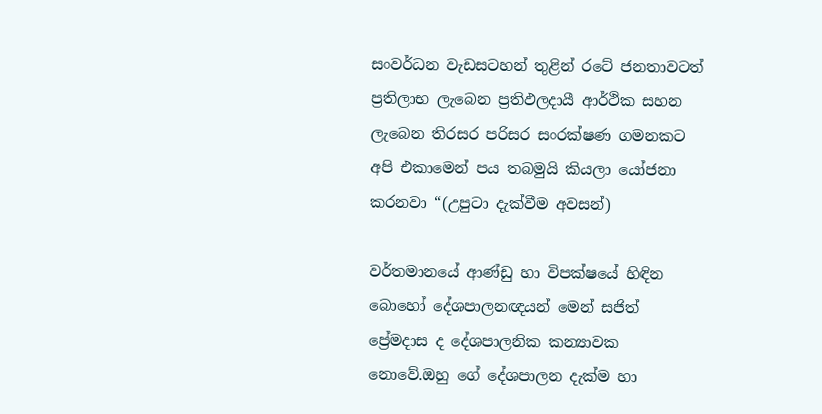සංවර්ධන වැඩසටහන් තුළින් රටේ ජනතාවටත් ප්‍රතිලාභ ලැබෙන ප්‍රතිඵලදායී ආර්ථික සහන ලැබෙන තිරසර පරිසර සංරක්ෂණ ගමනකට අපි එකාමෙන් පය තබමුයි කියලා යෝජනා කරනවා “(උපුටා දැක්වීම අවසන්)

වර්තමානයේ ආණ්ඩු හා විපක්ෂයේ හිඳින බොහෝ දේශපාලනඥයන් මෙන් සජිත් ප්‍රේමදාස ද දේශපාලනික කන්‍යාවක නොවේ.ඔහු ගේ දේශපාලන දැක්ම හා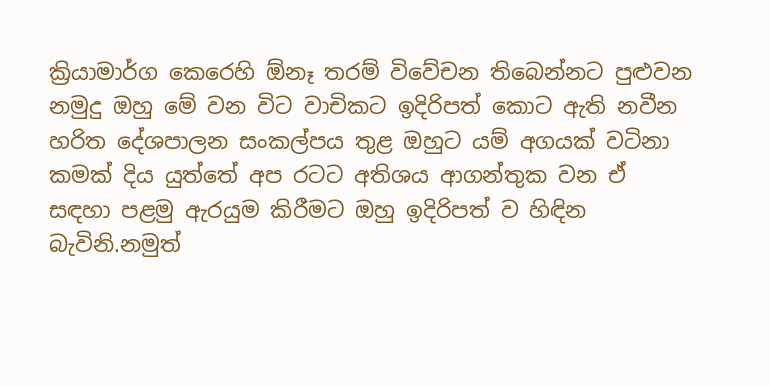ක්‍රියාමාර්ග කෙරෙහි ඕනෑ තරම් විවේචන තිබෙන්නට පුළුවන නමුදු ඔහු මේ වන විට වාචිකට ඉදිරිපත් කොට ඇති නවීන හරිත දේශපාලන සංකල්පය තුළ ඔහුට යම් අගයක් වටිනා කමක් දිය යුත්තේ අප රටට අතිශය ආගන්තුක වන ඒ සඳහා පළමු ඇරයුම කිරීමට ඔහු ඉදිරිපත් ව හිඳින බැවිනි.නමුත්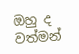ඔහු ද වත්මන්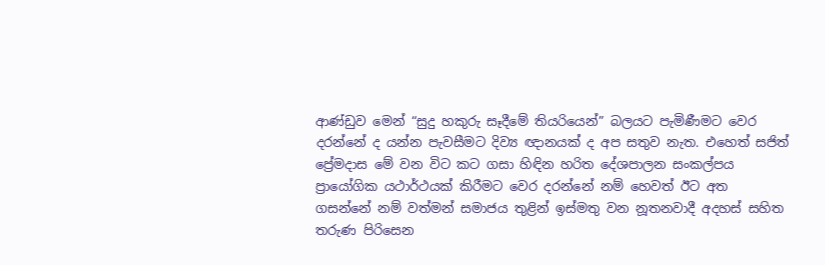ආණ්ඩුව මෙන් “සුදු හකුරු සෑදීමේ තියරියෙන්” බලයට පැමිණීමට වෙර දරන්නේ ද යන්න පැවසීමට දිව්‍ය ඥානයක් ද අප සතුව නැත. එහෙත් සජිත් ප්‍රේමදාස මේ වන විට කට ගසා හිඳින හරිත දේශපාලන සංකල්පය ප්‍රායෝගික යථාර්ථයක් කිරීමට වෙර දරන්නේ නම් හෙවත් ඊට අත ගසන්නේ නම් වත්මන් සමාජය තුළින් ඉස්මතු වන නූතනවාදී අදහස් සහිත තරුණ පිරිසෙන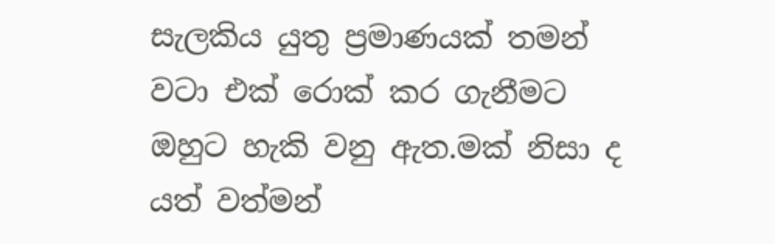සැලකිය යුතු ප්‍රමාණයක් තමන් වටා එක් රොක් කර ගැනීමට ඔහුට හැකි වනු ඇත.මක් නිසා ද යත් වත්මන්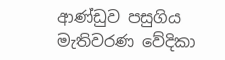ආණ්ඩුව පසුගිය මැතිවරණ වේදිකා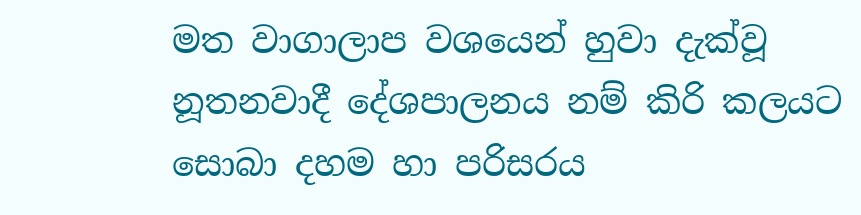මත වාගාලාප වශයෙන් හුවා දැක්වූ නූතනවාදී දේශපාලනය නම් කිරි කලයට සොබා දහම හා පරිසරය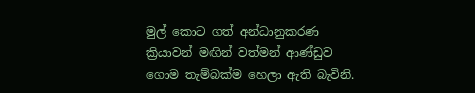මුල් කොට ගත් අන්ධානුකරණ ක්‍රියාවන් මඟින් වත්මන් ආණ්ඩුව ගොම තැම්බක්ම හෙලා ඇති බැවිනි.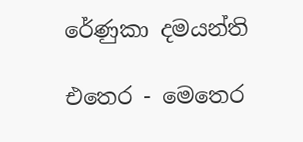රේණුකා දමයන්ති

එතෙර - මෙතෙර